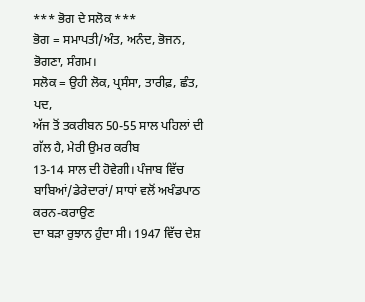*** ਭੋਗ ਦੇ ਸਲੋਕ ***
ਭੋਗ = ਸਮਾਪਤੀ/ਅੰਤ, ਅਨੰਦ, ਭੋਜਨ, ਭੋਗਣਾ, ਸੰਗਮ।
ਸਲੋਕ = ਉਹੀ ਲੋਕ, ਪ੍ਰਸੰਸਾ, ਤਾਰੀਫ਼, ਛੰਤ, ਪਦ,
ਅੱਜ ਤੋਂ ਤਕਰੀਬਨ 50-55 ਸਾਲ ਪਹਿਲਾਂ ਦੀ ਗੱਲ ਹੈ, ਮੇਰੀ ਉਮਰ ਕਰੀਬ
13-14 ਸਾਲ ਦੀ ਹੋਵੇਗੀ। ਪੰਜਾਬ ਵਿੱਚ ਬਾਬਿਆਂ/ਡੇਰੇਦਾਰਾਂ/ ਸਾਧਾਂ ਵਲੋਂ ਅਖੰਡਪਾਠ ਕਰਨ-ਕਰਾਉਣ
ਦਾ ਬੜਾ ਰੁਝਾਨ ਹੁੰਦਾ ਸੀ। 1947 ਵਿੱਚ ਦੇਸ਼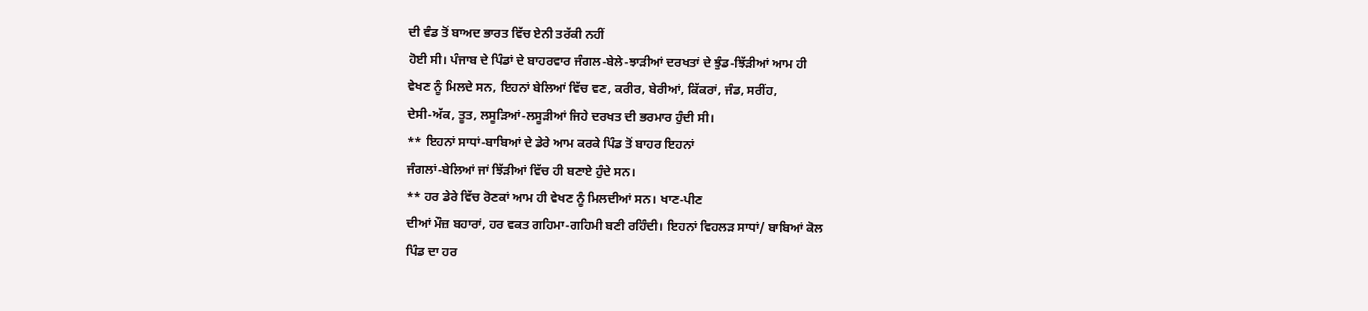ਦੀ ਵੰਡ ਤੋਂ ਬਾਅਦ ਭਾਰਤ ਵਿੱਚ ਏਨੀ ਤਰੱਕੀ ਨਹੀਂ
ਹੋਈ ਸੀ। ਪੰਜਾਬ ਦੇ ਪਿੰਡਾਂ ਦੇ ਬਾਹਰਵਾਰ ਜੰਗਲ-ਬੇਲੇ-ਝਾੜੀਆਂ ਦਰਖਤਾਂ ਦੇ ਝੁੰਡ-ਝਿੱੜੀਆਂ ਆਮ ਹੀ
ਵੇਖਣ ਨੂੰ ਮਿਲਦੇ ਸਨ, ਇਹਨਾਂ ਬੇਲਿਆਂ ਵਿੱਚ ਵਣ, ਕਰੀਰ, ਬੇਰੀਆਂ, ਕਿੱਕਰਾਂ, ਜੰਡ, ਸਰੀਂਹ,
ਦੇਸੀ-ਅੱਕ, ਤੂਤ, ਲਸੂੜਿਆਂ-ਲਸੂੜੀਆਂ ਜਿਹੇ ਦਰਖਤ ਦੀ ਭਰਮਾਰ ਹੁੰਦੀ ਸੀ।
** ਇਹਨਾਂ ਸਾਧਾਂ-ਬਾਬਿਆਂ ਦੇ ਡੇਰੇ ਆਮ ਕਰਕੇ ਪਿੰਡ ਤੋਂ ਬਾਹਰ ਇਹਨਾਂ
ਜੰਗਲਾਂ-ਬੇਲਿਆਂ ਜਾਂ ਝਿੱੜੀਆਂ ਵਿੱਚ ਹੀ ਬਣਾਏ ਹੁੰਦੇ ਸਨ।
** ਹਰ ਡੇਰੇ ਵਿੱਚ ਰੋਣਕਾਂ ਆਮ ਹੀ ਵੇਖਣ ਨੂੰ ਮਿਲਦੀਆਂ ਸਨ। ਖਾਣ-ਪੀਣ
ਦੀਆਂ ਮੌਜ਼ ਬਹਾਰਾਂ, ਹਰ ਵਕਤ ਗਹਿਮਾ-ਗਹਿਮੀ ਬਣੀ ਰਹਿੰਦੀ। ਇਹਨਾਂ ਵਿਹਲੜ ਸਾਧਾਂ/ ਬਾਬਿਆਂ ਕੋਲ
ਪਿੰਡ ਦਾ ਹਰ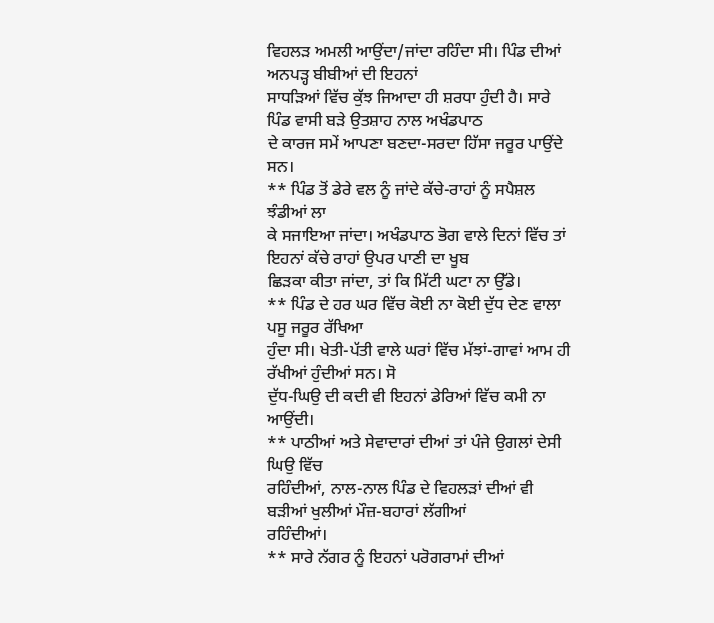ਵਿਹਲੜ ਅਮਲੀ ਆਉਂਦਾ/ਜਾਂਦਾ ਰਹਿੰਦਾ ਸੀ। ਪਿੰਡ ਦੀਆਂ ਅਨਪੜ੍ਹ ਬੀਬੀਆਂ ਦੀ ਇਹਨਾਂ
ਸਾਧੜਿਆਂ ਵਿੱਚ ਕੁੱਝ ਜਿਆਦਾ ਹੀ ਸ਼ਰਧਾ ਹੁੰਦੀ ਹੈ। ਸਾਰੇ ਪਿੰਡ ਵਾਸੀ ਬੜੇ ਉਤਸ਼ਾਹ ਨਾਲ ਅਖੰਡਪਾਠ
ਦੇ ਕਾਰਜ ਸਮੇਂ ਆਪਣਾ ਬਣਦਾ-ਸਰਦਾ ਹਿੱਸਾ ਜਰੂਰ ਪਾਉਂਦੇ ਸਨ।
** ਪਿੰਡ ਤੋਂ ਡੇਰੇ ਵਲ ਨੂੰ ਜਾਂਦੇ ਕੱਚੇ-ਰਾਹਾਂ ਨੂੰ ਸਪੈਸ਼ਲ ਝੰਡੀਆਂ ਲਾ
ਕੇ ਸਜਾਇਆ ਜਾਂਦਾ। ਅਖੰਡਪਾਠ ਭੋਗ ਵਾਲੇ ਦਿਨਾਂ ਵਿੱਚ ਤਾਂ ਇਹਨਾਂ ਕੱਚੇ ਰਾਹਾਂ ਉਪਰ ਪਾਣੀ ਦਾ ਖੂਬ
ਛਿੜਕਾ ਕੀਤਾ ਜਾਂਦਾ, ਤਾਂ ਕਿ ਮਿੱਟੀ ਘਟਾ ਨਾ ਉੱਡੇ।
** ਪਿੰਡ ਦੇ ਹਰ ਘਰ ਵਿੱਚ ਕੋਈ ਨਾ ਕੋਈ ਦੁੱਧ ਦੇਣ ਵਾਲਾ ਪਸੂ ਜਰੂਰ ਰੱਖਿਆ
ਹੁੰਦਾ ਸੀ। ਖੇਤੀ-ਪੱਤੀ ਵਾਲੇ ਘਰਾਂ ਵਿੱਚ ਮੱਝਾਂ-ਗਾਵਾਂ ਆਮ ਹੀ ਰੱਖੀਆਂ ਹੁੰਦੀਆਂ ਸਨ। ਸੋ
ਦੁੱਧ-ਘਿਉ ਦੀ ਕਦੀ ਵੀ ਇਹਨਾਂ ਡੇਰਿਆਂ ਵਿੱਚ ਕਮੀ ਨਾ ਆਉਂਦੀ।
** ਪਾਠੀਆਂ ਅਤੇ ਸੇਵਾਦਾਰਾਂ ਦੀਆਂ ਤਾਂ ਪੰਜੇ ਉਗਲਾਂ ਦੇਸੀ ਘਿਉ ਵਿੱਚ
ਰਹਿੰਦੀਆਂ, ਨਾਲ-ਨਾਲ ਪਿੰਡ ਦੇ ਵਿਹਲੜਾਂ ਦੀਆਂ ਵੀ ਬੜੀਆਂ ਖੁਲੀਆਂ ਮੌਜ਼-ਬਹਾਰਾਂ ਲੱਗੀਆਂ
ਰਹਿੰਦੀਆਂ।
** ਸਾਰੇ ਨੱਗਰ ਨੂੰ ਇਹਨਾਂ ਪਰੋਗਰਾਮਾਂ ਦੀਆਂ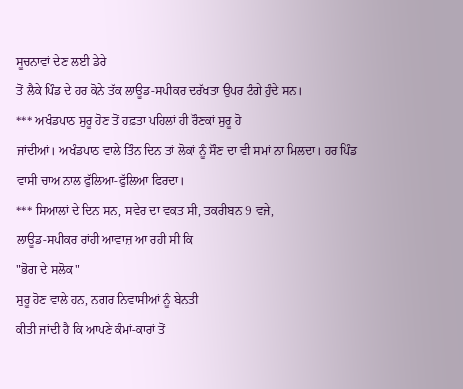ਸੂਚਨਾਵਾਂ ਦੇਣ ਲਈ ਡੇਰੇ
ਤੋਂ ਲੈਕੇ ਪਿੰਡ ਦੇ ਹਰ ਕੋਨੇ ਤੱਕ ਲਾਊਡ-ਸਪੀਕਰ ਦਰੱਖਤਾ ਉਪਰ ਟੰਗੇ ਹੁੰਦੇ ਸਨ।
*** ਅਖੰਡਪਾਠ ਸੁਰੂ ਹੋਣ ਤੋਂ ਹਫ਼ਤਾ ਪਹਿਲਾਂ ਹੀ ਰੌਣਕਾਂ ਸੁਰੂ ਹੋ
ਜਾਂਦੀਆਂ। ਅਖੰਡਪਾਠ ਵਾਲੇ ਤਿੰਨ ਦਿਨ ਤਾਂ ਲੋਕਾਂ ਨੂੰ ਸੌਣ ਦਾ ਵੀ ਸਮਾਂ ਨਾ ਮਿਲਦਾ। ਹਰ ਪਿੰਡ
ਵਾਸੀ ਚਾਅ ਨਾਲ ਫੁੱਲਿਆ-ਫੁੱਲਿਆ ਫਿਰਦਾ।
*** ਸਿਆਲਾਂ ਦੇ ਦਿਨ ਸਨ, ਸਵੇਰ ਦਾ ਵਕਤ ਸੀ, ਤਕਰੀਬਨ 9 ਵਜੇ,
ਲਾਊਡ-ਸਪੀਕਰ ਰਾਂਹੀ ਆਵਾਜ਼ ਆ ਰਹੀ ਸੀ ਕਿ
"ਭੋਗ ਦੇ ਸਲੋਕ"
ਸੁਰੂ ਹੋਣ ਵਾਲੇ ਹਨ, ਨਗਰ ਨਿਵਾਸੀਆਂ ਨੂੰ ਬੇਨਤੀ
ਕੀਤੀ ਜਾਂਦੀ ਹੈ ਕਿ ਆਪਣੇ ਕੰਮਾਂ-ਕਾਰਾਂ ਤੋਂ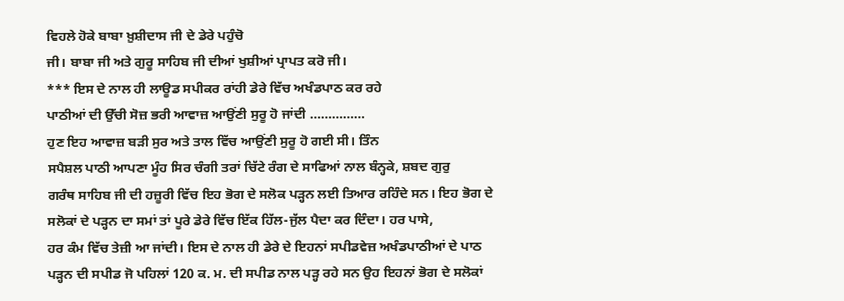ਵਿਹਲੇ ਹੋਕੇ ਬਾਬਾ ਖ਼ੁਸ਼ੀਦਾਸ ਜੀ ਦੇ ਡੇਰੇ ਪਹੁੰਚੋ
ਜੀ। ਬਾਬਾ ਜੀ ਅਤੇ ਗੁਰੂ ਸਾਹਿਬ ਜੀ ਦੀਆਂ ਖੁਸ਼ੀਆਂ ਪ੍ਰਾਪਤ ਕਰੋ ਜੀ।
*** ਇਸ ਦੇ ਨਾਲ ਹੀ ਲਾਊਡ ਸਪੀਕਰ ਰਾਂਹੀ ਡੇਰੇ ਵਿੱਚ ਅਖੰਡਪਾਠ ਕਰ ਰਹੇ
ਪਾਠੀਆਂ ਦੀ ਉੱਚੀ ਸੋਜ਼ ਭਰੀ ਆਵਾਜ਼ ਆਉਂਣੀ ਸੁਰੂ ਹੋ ਜਾਂਦੀ ……………
ਹੁਣ ਇਹ ਆਵਾਜ਼ ਬੜੀ ਸੁਰ ਅਤੇ ਤਾਲ ਵਿੱਚ ਆਉਂਣੀ ਸੁਰੂ ਹੋ ਗਈ ਸੀ। ਤਿੰਨ
ਸਪੈਸ਼ਲ ਪਾਠੀ ਆਪਣਾ ਮੂੰਹ ਸਿਰ ਚੰਗੀ ਤਰਾਂ ਚਿੱਟੇ ਰੰਗ ਦੇ ਸਾਫਿਆਂ ਨਾਲ ਬੰਨ੍ਹਕੇ, ਸ਼ਬਦ ਗੁਰੁ
ਗਰੰਥ ਸਾਹਿਬ ਜੀ ਦੀ ਹਜ਼ੂਰੀ ਵਿੱਚ ਇਹ ਭੋਗ ਦੇ ਸਲੋਕ ਪੜ੍ਹਨ ਲਈ ਤਿਆਰ ਰਹਿੰਦੇ ਸਨ। ਇਹ ਭੋਗ ਦੇ
ਸਲੋਕਾਂ ਦੇ ਪੜ੍ਹਨ ਦਾ ਸਮਾਂ ਤਾਂ ਪੂਰੇ ਡੇਰੇ ਵਿੱਚ ਇੱਕ ਹਿੱਲ-ਜੁੱਲ ਪੈਦਾ ਕਰ ਦਿੰਦਾ। ਹਰ ਪਾਸੇ,
ਹਰ ਕੰਮ ਵਿੱਚ ਤੇਜ਼ੀ ਆ ਜਾਂਦੀ। ਇਸ ਦੇ ਨਾਲ ਹੀ ਡੇਰੇ ਦੇ ਇਹਨਾਂ ਸਪੀਡਵੇਜ਼ ਅਖੰਡਪਾਠੀਆਂ ਦੇ ਪਾਠ
ਪੜ੍ਹਨ ਦੀ ਸਪੀਡ ਜੋ ਪਹਿਲਾਂ 120 ਕ. ਮ. ਦੀ ਸਪੀਡ ਨਾਲ ਪੜ੍ਹ ਰਹੇ ਸਨ ਉਹ ਇਹਨਾਂ ਭੋਗ ਦੇ ਸਲੋਕਾਂ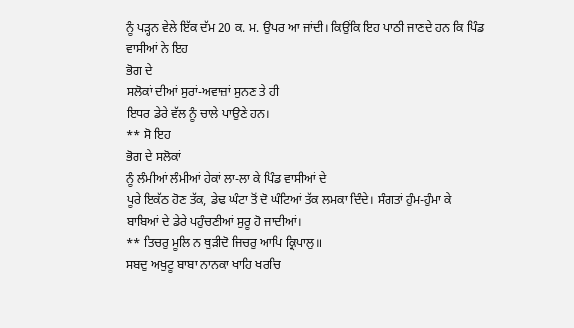ਨੂੰ ਪੜ੍ਹਨ ਵੇਲੇ ਇੱਕ ਦੱਮ 20 ਕ. ਮ. ਉਪਰ ਆ ਜਾਂਦੀ। ਕਿਉਂਕਿ ਇਹ ਪਾਠੀ ਜਾਣਦੇ ਹਨ ਕਿ ਪਿੰਡ
ਵਾਸੀਆਂ ਨੇ ਇਹ
ਭੋਗ ਦੇ
ਸਲੋਕਾਂ ਦੀਆਂ ਸੁਰਾਂ-ਅਵਾਜ਼ਾਂ ਸੁਨਣ ਤੇ ਹੀ
ਇਧਰ ਡੇਰੇ ਵੱਲ ਨੂੰ ਚਾਲੇ ਪਾਉਣੇ ਹਨ।
** ਸੋ ਇਹ
ਭੋਗ ਦੇ ਸਲੋਕਾਂ
ਨੂੰ ਲੰਮੀਆਂ ਲੰਮੀਆਂ ਹੇਕਾਂ ਲਾ-ਲਾ ਕੇ ਪਿੰਡ ਵਾਸੀਆਂ ਦੇ
ਪੂਰੇ ਇਕੱਠ ਹੋਣ ਤੱਕ, ਡੇਢ ਘੰਟਾ ਤੋਂ ਦੋ ਘੰਟਿਆਂ ਤੱਕ ਲਮਕਾ ਦਿੰਦੇ। ਸੰਗਤਾਂ ਹੁੰਮ-ਹੁੰਮਾ ਕੇ
ਬਾਬਿਆਂ ਦੇ ਡੇਰੇ ਪਹੁੰਚਣੀਆਂ ਸੁਰੂ ਹੋ ਜਾਦੀਆਂ।
** ਤਿਚਰੁ ਮੂਲਿ ਨ ਥੁੜੀਦੋ ਜਿਚਰੁ ਆਪਿ ਕ੍ਰਿਪਾਲੁ॥
ਸਬਦੁ ਅਖੁਟੂ ਬਾਬਾ ਨਾਨਕਾ ਖਾਹਿ ਖਰਚਿ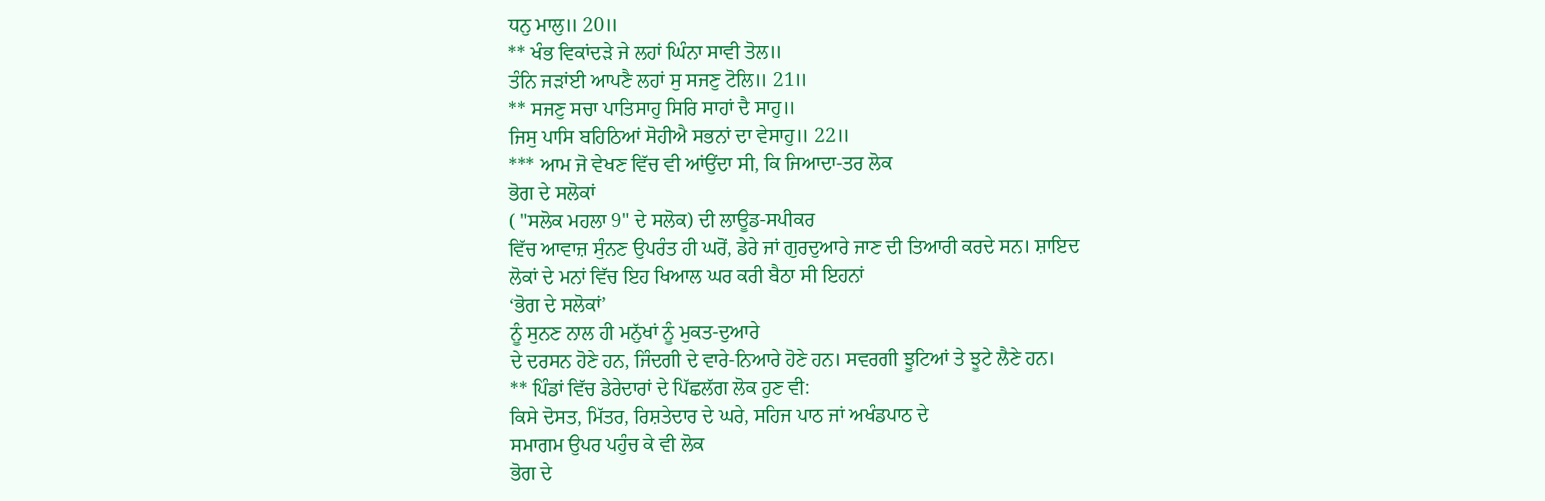ਧਨੁ ਮਾਲੁ॥ 20॥
** ਖੰਭ ਵਿਕਾਂਦੜੇ ਜੇ ਲਹਾਂ ਘਿੰਨਾ ਸਾਵੀ ਤੋਲ॥
ਤੰਨਿ ਜੜਾਂਈ ਆਪਣੈ ਲਹਾਂ ਸੁ ਸਜਣੁ ਟੋਲਿ॥ 21॥
** ਸਜਣੁ ਸਚਾ ਪਾਤਿਸਾਹੁ ਸਿਰਿ ਸਾਹਾਂ ਦੈ ਸਾਹੁ॥
ਜਿਸੁ ਪਾਸਿ ਬਹਿਠਿਆਂ ਸੋਹੀਐ ਸਭਨਾਂ ਦਾ ਵੇਸਾਹੁ॥ 22॥
*** ਆਮ ਜੋ ਵੇਖਣ ਵਿੱਚ ਵੀ ਆਂਉਂਦਾ ਸੀ, ਕਿ ਜਿਆਦਾ-ਤਰ ਲੋਕ
ਭੋਗ ਦੇ ਸਲੋਕਾਂ
( "ਸਲੋਕ ਮਹਲਾ 9" ਦੇ ਸਲੋਕ) ਦੀ ਲਾਊਡ-ਸਪੀਕਰ
ਵਿੱਚ ਆਵਾਜ਼ ਸੁੰਨਣ ਉਪਰੰਤ ਹੀ ਘਰੋਂ, ਡੇਰੇ ਜਾਂ ਗੁਰਦੁਆਰੇ ਜਾਣ ਦੀ ਤਿਆਰੀ ਕਰਦੇ ਸਨ। ਸ਼ਾਇਦ
ਲੋਕਾਂ ਦੇ ਮਨਾਂ ਵਿੱਚ ਇਹ ਖਿਆਲ ਘਰ ਕਰੀ ਬੈਠਾ ਸੀ ਇਹਨਾਂ
‘ਭੋਗ ਦੇ ਸਲੋਕਾਂ’
ਨੂੰ ਸੁਨਣ ਨਾਲ ਹੀ ਮਨੁੱਖਾਂ ਨੂੰ ਮੁਕਤ-ਦੁਆਰੇ
ਦੇ ਦਰਸਨ ਹੋਣੇ ਹਨ, ਜਿੰਦਗੀ ਦੇ ਵਾਰੇ-ਨਿਆਰੇ ਹੋਣੇ ਹਨ। ਸਵਰਗੀ ਝੂਟਿਆਂ ਤੇ ਝੂਟੇ ਲੈਣੇ ਹਨ।
** ਪਿੰਡਾਂ ਵਿੱਚ ਡੇਰੇਦਾਰਾਂ ਦੇ ਪਿੱਛਲੱਗ ਲੋਕ ਹੁਣ ਵੀ:
ਕਿਸੇ ਦੋਸਤ, ਮਿੱਤਰ, ਰਿਸ਼ਤੇਦਾਰ ਦੇ ਘਰੇ, ਸਹਿਜ ਪਾਠ ਜਾਂ ਅਖੰਡਪਾਠ ਦੇ
ਸਮਾਗਮ ਉਪਰ ਪਹੁੰਚ ਕੇ ਵੀ ਲੋਕ
ਭੋਗ ਦੇ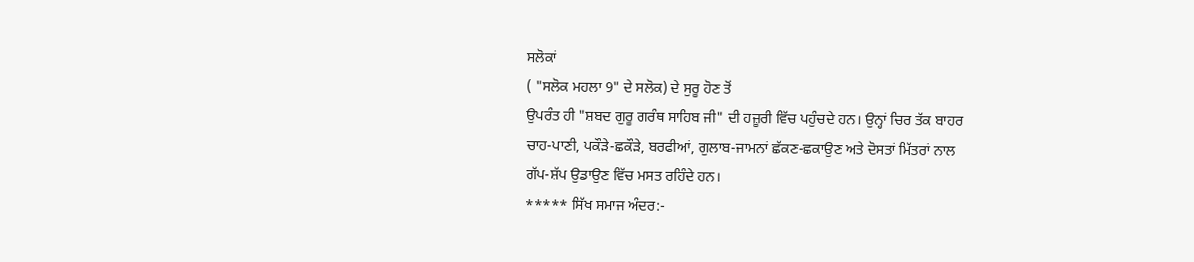ਸਲੋਕਾਂ
( "ਸਲੋਕ ਮਹਲਾ 9" ਦੇ ਸਲੋਕ) ਦੇ ਸੁਰੂ ਹੋਣ ਤੋਂ
ਉਪਰੰਤ ਹੀ "ਸ਼ਬਦ ਗੁਰੂ ਗਰੰਥ ਸਾਹਿਬ ਜੀ" ਦੀ ਹਜ਼ੂਰੀ ਵਿੱਚ ਪਹੁੰਚਦੇ ਹਨ। ਉਨ੍ਹਾਂ ਚਿਰ ਤੱਕ ਬਾਹਰ
ਚਾਹ-ਪਾਣੀ, ਪਕੌੜੇ-ਛਕੌੜੇ, ਬਰਫੀਆਂ, ਗੁਲਾਬ-ਜਾਮਨਾਂ ਛੱਕਣ-ਛਕਾਉਣ ਅਤੇ ਦੋਸਤਾਂ ਮਿੱਤਰਾਂ ਨਾਲ
ਗੱਪ-ਸ਼ੱਪ ਉਡਾਉਣ ਵਿੱਚ ਮਸਤ ਰਹਿੰਦੇ ਹਨ।
***** ਸਿੱਖ ਸਮਾਜ ਅੰਦਰ:-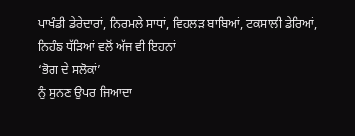ਪਾਖੰਡੀ ਡੇਰੇਦਾਰਾਂ, ਨਿਰਮਲੇ ਸਾਧਾਂ, ਵਿਹਲੜ ਬਾਬਿਆਂ, ਟਕਸਾਲੀ ਡੇਰਿਆਂ,
ਨਿਹੰਙ ਧੱੜਿਆਂ ਵਲੋਂ ਅੱਜ ਵੀ ਇਹਨਾਂ
‘ਭੋਗ ਦੇ ਸਲੋਕਾਂ’
ਨੁੰ ਸੁਨਣ ਉਪਰ ਜਿਆਦਾ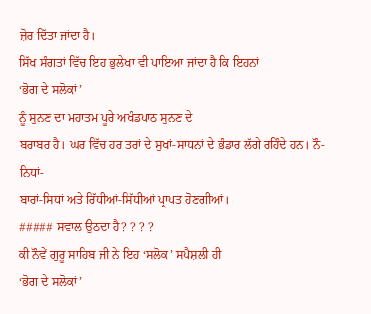ਜ਼ੋਰ ਦਿੱਤਾ ਜਾਂਦਾ ਹੈ।
ਸਿੱਖ ਸੰਗਤਾਂ ਵਿੱਚ ਇਹ ਭੁਲੇਖਾ ਵੀ ਪਾਇਆ ਜਾਂਦਾ ਹੈ ਕਿ ਇਹਨਾਂ
‘ਭੋਗ ਦੇ ਸਲੋਕਾਂ’
ਨੂੰ ਸੁਨਣ ਦਾ ਮਹਾਤਮ ਪੂਰੇ ਅਖੰਡਪਾਠ ਸੁਨਣ ਦੇ
ਬਰਾਬਰ ਹੈ। ਘਰ ਵਿੱਚ ਹਰ ਤਰਾਂ ਦੇ ਸੁਖਾਂ-ਸਾਧਨਾਂ ਦੇ ਭੰਡਾਰ ਲੱਗੇ ਰਹਿੰਦੇ ਹਨ। ਨੌ-ਨਿਧਾਂ-
ਬਾਰਾਂ-ਸਿਧਾਂ ਅਤੇ ਰਿੱਧੀਆਂ-ਸਿੱਧੀਆਂ ਪ੍ਰਾਪਤ ਹੋਣਗੀਆਂ।
##### ਸਵਾਲ ਉਠਦਾ ਹੈ? ? ? ?
ਕੀ ਨੌਵੇਂ ਗੁਰੂ ਸਾਹਿਬ ਜੀ ਨੇ ਇਹ ‘ਸਲੋਕ’ ਸਪੈਸ਼ਲੀ ਹੀ
‘ਭੋਗ ਦੇ ਸਲੋਕਾਂ’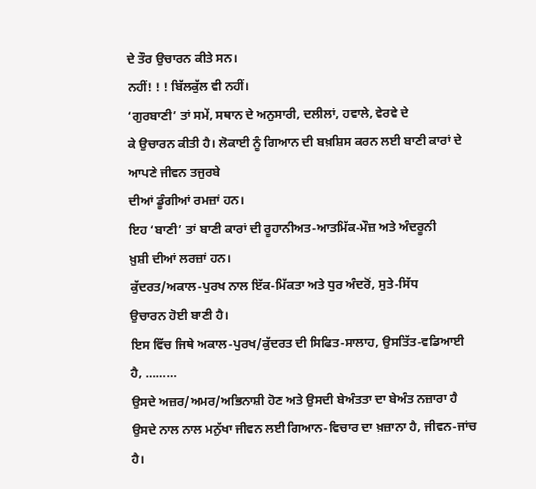ਦੇ ਤੌਰ ਉਚਾਰਨ ਕੀਤੇ ਸਨ।
ਨਹੀਂ! ! ! ਬਿੱਲਕੁੱਲ ਵੀ ਨਹੀਂ।
‘ਗੁਰਬਾਣੀ’ ਤਾਂ ਸਮੇਂ, ਸਥਾਨ ਦੇ ਅਨੁਸਾਰੀ, ਦਲੀਲਾਂ, ਹਵਾਲੇ, ਵੇਰਵੇ ਦੇ
ਕੇ ਉਚਾਰਨ ਕੀਤੀ ਹੈ। ਲੋਕਾਈ ਨੂੰ ਗਿਆਨ ਦੀ ਬਖ਼ਸ਼ਿਸ ਕਰਨ ਲਈ ਬਾਣੀ ਕਾਰਾਂ ਦੇ ਆਪਣੇ ਜੀਵਨ ਤਜੁਰਬੇ
ਦੀਆਂ ਡੂੰਗੀਆਂ ਰਮਜ਼ਾਂ ਹਨ।
ਇਹ ‘ਬਾਣੀ’ ਤਾਂ ਬਾਣੀ ਕਾਰਾਂ ਦੀ ਰੂਹਾਨੀਅਤ-ਆਤਮਿੱਕ-ਮੌਜ਼ ਅਤੇ ਅੰਦਰੂਨੀ
ਖ਼ੁਸ਼ੀ ਦੀਆਂ ਲਰਜ਼ਾਂ ਹਨ।
ਕੁੱਦਰਤ/ਅਕਾਲ-ਪੁਰਖ ਨਾਲ ਇੱਕ-ਮਿੱਕਤਾ ਅਤੇ ਧੁਰ ਅੰਦਰੋਂ, ਸੁਤੇ-ਸਿੱਧ
ਉਚਾਰਨ ਹੋਈ ਬਾਣੀ ਹੈ।
ਇਸ ਵਿੱਚ ਜਿਥੇ ਅਕਾਲ-ਪੁਰਖ/ਕੁੱਦਰਤ ਦੀ ਸਿਫਿਤ-ਸਾਲਾਹ, ਉਸਤਿੱਤ-ਵਡਿਆਈ
ਹੈ, ………
ਉਸਦੇ ਅਜ਼ਰ/ਅਮਰ/ਅਭਿਨਾਸ਼ੀ ਹੋਣ ਅਤੇ ਉਸਦੀ ਬੇਅੰਤਤਾ ਦਾ ਬੇਅੰਤ ਨਜ਼ਾਰਾ ਹੈ
ਉਸਦੇ ਨਾਲ ਨਾਲ ਮਨੁੱਖਾ ਜੀਵਨ ਲਈ ਗਿਆਨ-ਵਿਚਾਰ ਦਾ ਖ਼ਜ਼ਾਨਾ ਹੈ, ਜੀਵਨ-ਜਾਂਚ
ਹੈ।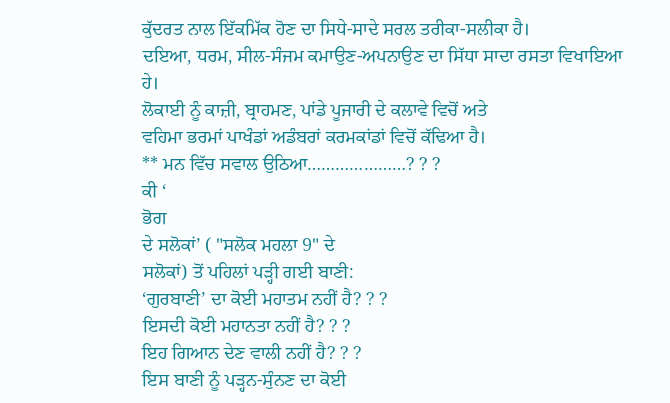ਕੁੱਦਰਤ ਨਾਲ ਇੱਕਮਿੱਕ ਹੋਣ ਦਾ ਸਿਧੇ-ਸਾਦੇ ਸਰਲ ਤਰੀਕਾ-ਸਲੀਕਾ ਹੈ।
ਦਇਆ, ਧਰਮ, ਸੀਲ-ਸੰਜਮ ਕਮਾਉਣ-ਅਪਨਾਉਣ ਦਾ ਸਿੱਧਾ ਸਾਦਾ ਰਸਤਾ ਵਿਖਾਇਆ ਹੇ।
ਲੋਕਾਈ ਨੂੰ ਕਾਜ਼ੀ, ਬ੍ਰਾਹਮਣ, ਪਾਂਡੇ ਪੂਜਾਰੀ ਦੇ ਕਲਾਵੇ ਵਿਚੋਂ ਅਤੇ
ਵਹਿਮਾ ਭਰਮਾਂ ਪਾਖੰਡਾਂ ਅਡੰਬਰਾਂ ਕਰਮਕਾਂਡਾਂ ਵਿਚੋਂ ਕੱਢਿਆ ਹੈ।
** ਮਨ ਵਿੱਚ ਸਵਾਲ ਉਠਿਆ…………………? ? ?
ਕੀ ‘
ਭੋਗ
ਦੇ ਸਲੋਕਾਂ’ ( "ਸਲੋਕ ਮਹਲਾ 9" ਦੇ
ਸਲੋਕਾਂ) ਤੋਂ ਪਹਿਲਾਂ ਪੜ੍ਹੀ ਗਈ ਬਾਣੀ:
‘ਗੁਰਬਾਣੀ’ ਦਾ ਕੋਈ ਮਹਾਤਮ ਨਹੀਂ ਹੈ? ? ?
ਇਸਦੀ ਕੋਈ ਮਹਾਨਤਾ ਨਹੀਂ ਹੈ? ? ?
ਇਹ ਗਿਆਨ ਦੇਣ ਵਾਲੀ ਨਹੀਂ ਹੈ? ? ?
ਇਸ ਬਾਣੀ ਨੂੰ ਪੜ੍ਹਨ-ਸੁੰਨਣ ਦਾ ਕੋਈ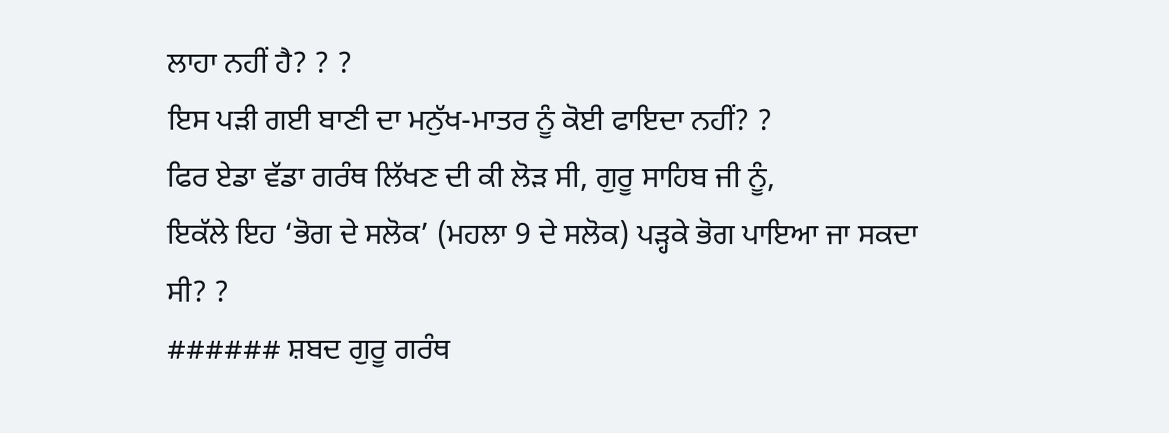ਲਾਹਾ ਨਹੀਂ ਹੈ? ? ?
ਇਸ ਪੜੀ ਗਈ ਬਾਣੀ ਦਾ ਮਨੁੱਖ-ਮਾਤਰ ਨੂੰ ਕੋਈ ਫਾਇਦਾ ਨਹੀਂ? ?
ਫਿਰ ਏਡਾ ਵੱਡਾ ਗਰੰਥ ਲਿੱਖਣ ਦੀ ਕੀ ਲੋੜ ਸੀ, ਗੁਰੂ ਸਾਹਿਬ ਜੀ ਨੂੰ,
ਇਕੱਲੇ ਇਹ ‘ਭੋਗ ਦੇ ਸਲੋਕ’ (ਮਹਲਾ 9 ਦੇ ਸਲੋਕ) ਪੜ੍ਹਕੇ ਭੋਗ ਪਾਇਆ ਜਾ ਸਕਦਾ
ਸੀ? ?
###### ਸ਼ਬਦ ਗੁਰੂ ਗਰੰਥ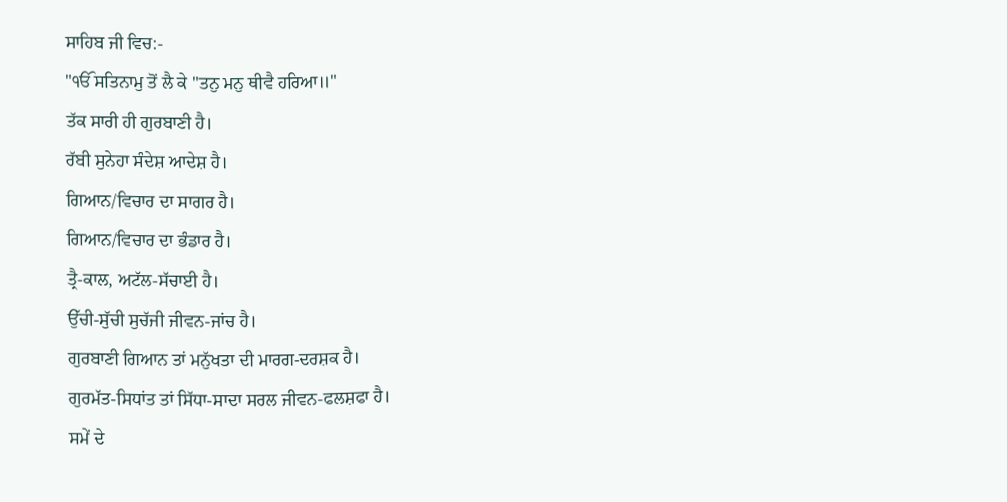ਸਾਹਿਬ ਜੀ ਵਿਚ:-
"ੴ ਸਤਿਨਾਮੁ ਤੋਂ ਲੈ ਕੇ "ਤਨੁ ਮਨੁ ਥੀਵੈ ਹਰਿਆ॥"
ਤੱਕ ਸਾਰੀ ਹੀ ਗੁਰਬਾਣੀ ਹੈ।
ਰੱਬੀ ਸੁਨੇਹਾ ਸੰਦੇਸ਼ ਆਦੇਸ਼ ਹੈ।
ਗਿਆਨ/ਵਿਚਾਰ ਦਾ ਸਾਗਰ ਹੈ।
ਗਿਆਨ/ਵਿਚਾਰ ਦਾ ਭੰਡਾਰ ਹੈ।
ਤ੍ਰੈ-ਕਾਲ, ਅਟੱਲ-ਸੱਚਾਈ ਹੈ।
ਉੱਚੀ-ਸੁੱਚੀ ਸੁਚੱਜੀ ਜੀਵਨ-ਜਾਂਚ ਹੈ।
ਗੁਰਬਾਣੀ ਗਿਆਨ ਤਾਂ ਮਨੁੱਖਤਾ ਦੀ ਮਾਰਗ-ਦਰਸ਼ਕ ਹੈ।
ਗੁਰਮੱਤ-ਸਿਧਾਂਤ ਤਾਂ ਸਿੱਧਾ-ਸਾਦਾ ਸਰਲ ਜੀਵਨ-ਫਲਸ਼ਫਾ ਹੈ।
ਸਮੇਂ ਦੇ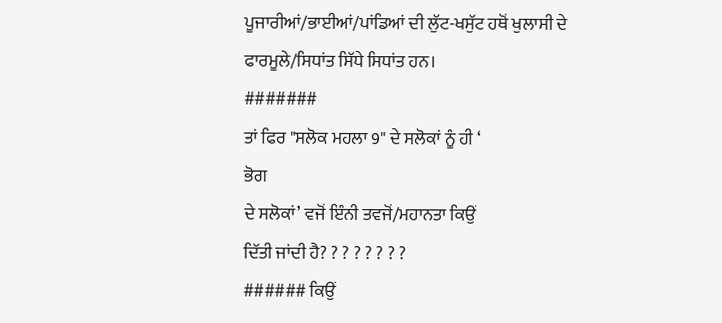ਪੂਜਾਰੀਆਂ/ਭਾਈਆਂ/ਪਾਂਡਿਆਂ ਦੀ ਲੁੱਟ-ਖਸੁੱਟ ਹਥੋਂ ਖੁਲਾਸੀ ਦੇ
ਫਾਰਮੂਲੇ/ਸਿਧਾਂਤ ਸਿੱਧੇ ਸਿਧਾਂਤ ਹਨ।
#######
ਤਾਂ ਫਿਰ "ਸਲੋਕ ਮਹਲਾ 9" ਦੇ ਸਲੋਕਾਂ ਨੂੰ ਹੀ ‘
ਭੋਗ
ਦੇ ਸਲੋਕਾਂ’ ਵਜੋਂ ਇੰਨੀ ਤਵਜੋਂ/ਮਹਾਨਤਾ ਕਿਉਂ
ਦਿੱਤੀ ਜਾਂਦੀ ਹੈ? ? ? ? ? ? ? ?
###### ਕਿਉਂ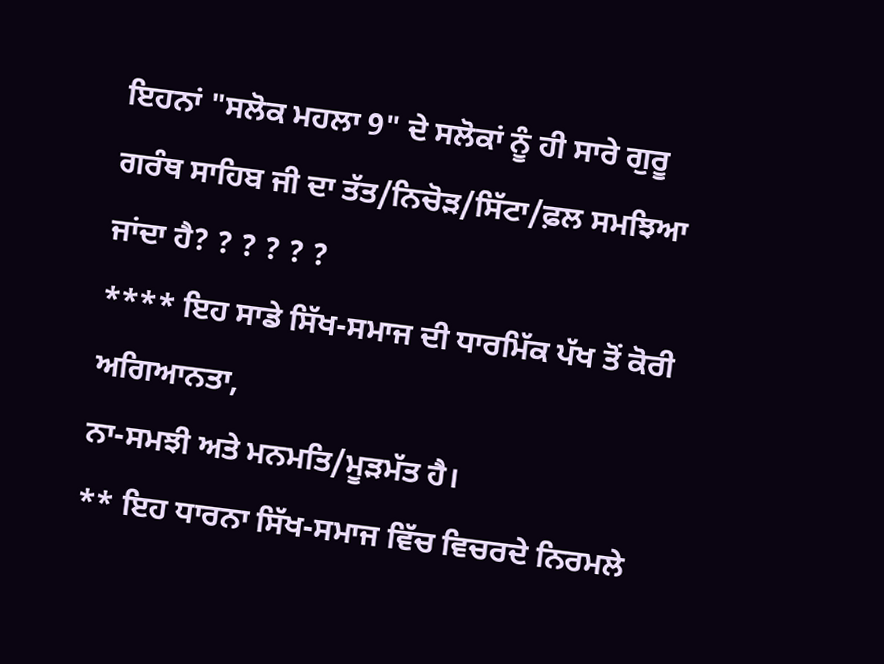ਇਹਨਾਂ "ਸਲੋਕ ਮਹਲਾ 9" ਦੇ ਸਲੋਕਾਂ ਨੂੰ ਹੀ ਸਾਰੇ ਗੁਰੂ
ਗਰੰਥ ਸਾਹਿਬ ਜੀ ਦਾ ਤੱਤ/ਨਿਚੋੜ/ਸਿੱਟਾ/ਫ਼ਲ ਸਮਝਿਆ ਜਾਂਦਾ ਹੈ? ? ? ? ? ?
**** ਇਹ ਸਾਡੇ ਸਿੱਖ-ਸਮਾਜ ਦੀ ਧਾਰਮਿੱਕ ਪੱਖ ਤੋਂ ਕੋਰੀ ਅਗਿਆਨਤਾ,
ਨਾ-ਸਮਝੀ ਅਤੇ ਮਨਮਤਿ/ਮੂੜਮੱਤ ਹੈ।
** ਇਹ ਧਾਰਨਾ ਸਿੱਖ-ਸਮਾਜ ਵਿੱਚ ਵਿਚਰਦੇ ਨਿਰਮਲੇ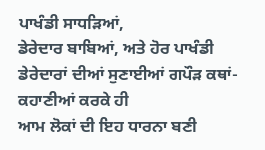ਪਾਖੰਡੀ ਸਾਧੜਿਆਂ,
ਡੇਰੇਦਾਰ ਬਾਬਿਆਂ, ਅਤੇ ਹੋਰ ਪਾਖੰਡੀ ਡੇਰੇਦਾਰਾਂ ਦੀਆਂ ਸੁਣਾਈਆਂ ਗਪੌੜ ਕਥਾਂ-ਕਹਾਣੀਆਂ ਕਰਕੇ ਹੀ
ਆਮ ਲੋਕਾਂ ਦੀ ਇਹ ਧਾਰਨਾ ਬਣੀ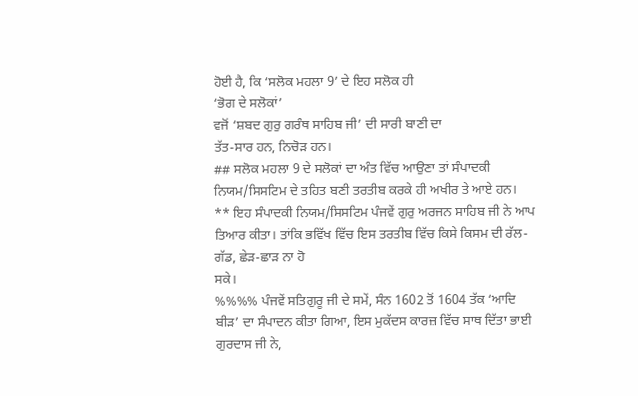ਹੋਈ ਹੈ, ਕਿ ‘ਸਲੋਕ ਮਹਲਾ 9’ ਦੇ ਇਹ ਸਲੋਕ ਹੀ
‘ਭੋਗ ਦੇ ਸਲੋਕਾਂ’
ਵਜੋਂ ‘ਸ਼ਬਦ ਗੁਰੁ ਗਰੰਥ ਸਾਹਿਬ ਜੀ’ ਦੀ ਸਾਰੀ ਬਾਣੀ ਦਾ
ਤੱਤ-ਸਾਰ ਹਨ, ਨਿਚੋੜ ਹਨ।
## ਸਲੋਕ ਮਹਲਾ 9 ਦੇ ਸਲੋਕਾਂ ਦਾ ਅੰਤ ਵਿੱਚ ਆਉਣਾ ਤਾਂ ਸੰਪਾਦਕੀ
ਨਿਯਮ/ਸਿਸਟਿਮ ਦੇ ਤਹਿਤ ਬਣੀ ਤਰਤੀਬ ਕਰਕੇ ਹੀ ਅਖੀਰ ਤੇ ਆਏ ਹਨ।
** ਇਹ ਸੰਪਾਦਕੀ ਨਿਯਮ/ਸਿਸਟਿਮ ਪੰਜਵੇਂ ਗੁਰੁ ਅਰਜਨ ਸਾਹਿਬ ਜੀ ਨੇ ਆਪ
ਤਿਆਰ ਕੀਤਾ। ਤਾਂਕਿ ਭਵਿੱਖ ਵਿੱਚ ਇਸ ਤਰਤੀਬ ਵਿੱਚ ਕਿਸੇ ਕਿਸਮ ਦੀ ਰੱਲ-ਗੱਡ, ਛੇੜ-ਛਾੜ ਨਾ ਹੋ
ਸਕੇ।
%%%% ਪੰਜਵੇਂ ਸਤਿਗੁਰੂ ਜੀ ਦੇ ਸਮੇਂ, ਸੰਨ 1602 ਤੋਂ 1604 ਤੱਕ ‘ਆਦਿ
ਬੀੜ’ ਦਾ ਸੰਪਾਦਨ ਕੀਤਾ ਗਿਆ, ਇਸ ਮੁਕੱਦਸ ਕਾਰਜ਼ ਵਿੱਚ ਸਾਥ ਦਿੱਤਾ ਭਾਈ ਗੁਰਦਾਸ ਜੀ ਨੇ,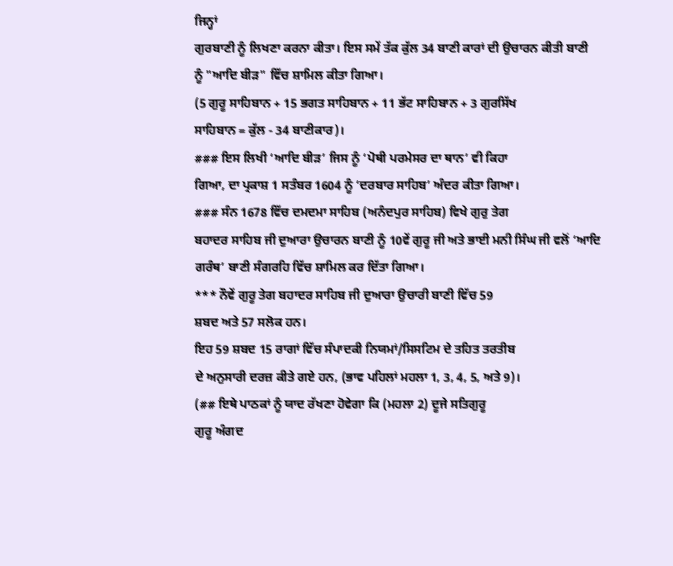ਜਿਨ੍ਹਾਂ
ਗੁਰਬਾਣੀ ਨੂੰ ਲਿਖਣਾ ਕਰਨਾ ਕੀਤਾ। ਇਸ ਸਮੇਂ ਤੱਕ ਕੁੱਲ 34 ਬਾਣੀ ਕਾਰਾਂ ਦੀ ਉਚਾਰਨ ਕੀਤੀ ਬਾਣੀ
ਨੂੰ "ਆਦਿ ਬੀੜ" ਵਿੱਚ ਸ਼ਾਮਿਲ ਕੀਤਾ ਗਿਆ।
(5 ਗੁਰੂ ਸਾਹਿਬਾਨ + 15 ਭਗਤ ਸਾਹਿਬਾਨ + 11 ਭੱਟ ਸਾਹਿਬਾਨ + 3 ਗੁਰਸਿੱਖ
ਸਾਹਿਬਾਨ = ਕੁੱਲ - 34 ਬਾਣੀਕਾਰ)।
### ਇਸ ਲਿਖੀ ‘ਆਦਿ ਬੀੜ’ ਜਿਸ ਨੂੰ ‘ਪੋਥੀ ਪਰਮੇਸਰ ਦਾ ਥਾਨ’ ਵੀ ਕਿਹਾ
ਗਿਆ, ਦਾ ਪ੍ਰਕਾਸ਼ 1 ਸਤੰਬਰ 1604 ਨੂੰ ‘ਦਰਬਾਰ ਸਾਹਿਬ’ ਅੰਦਰ ਕੀਤਾ ਗਿਆ।
### ਸੰਨ 1678 ਵਿੱਚ ਦਮਦਮਾ ਸਾਹਿਬ (ਅਨੰਦਪੁਰ ਸਾਹਿਬ) ਵਿਖੇ ਗੁਰੁ ਤੇਗ
ਬਹਾਦਰ ਸਾਹਿਬ ਜੀ ਦੁਆਰਾ ਉਚਾਰਨ ਬਾਣੀ ਨੂੰ 10ਵੇਂ ਗੁਰੂ ਜੀ ਅਤੇ ਭਾਈ ਮਨੀ ਸਿੰਘ ਜੀ ਵਲੋਂ ‘ਆਦਿ
ਗਰੰਥ’ ਬਾਣੀ ਸੰਗਰਹਿ ਵਿੱਚ ਸ਼ਾਮਿਲ ਕਰ ਦਿੱਤਾ ਗਿਆ।
*** ਨੌਵੇਂ ਗੁਰੂ ਤੇਗ ਬਹਾਦਰ ਸਾਹਿਬ ਜੀ ਦੁਆਰਾ ਉਚਾਰੀ ਬਾਣੀ ਵਿੱਚ 59
ਸ਼ਬਦ ਅਤੇ 57 ਸਲੋਕ ਹਨ।
ਇਹ 59 ਸ਼ਬਦ 15 ਰਾਗਾਂ ਵਿੱਚ ਸੰਪਾਦਕੀ ਨਿਯਮਾਂ/ਸਿਸਟਿਮ ਦੇ ਤਹਿਤ ਤਰਤੀਬ
ਦੇ ਅਨੁਸਾਰੀ ਦਰਜ਼ ਕੀਤੇ ਗਏ ਹਨ, (ਭਾਵ ਪਹਿਲਾਂ ਮਹਲਾ 1, 3, 4, 5, ਅਤੇ 9)।
(## ਇਥੇ ਪਾਠਕਾਂ ਨੂੰ ਯਾਦ ਰੱਖਣਾ ਹੋਵੇਗਾ ਕਿ (ਮਹਲਾ 2) ਦੂਜੇ ਸਤਿਗੁਰੂ
ਗੁਰੂ ਅੰਗਦ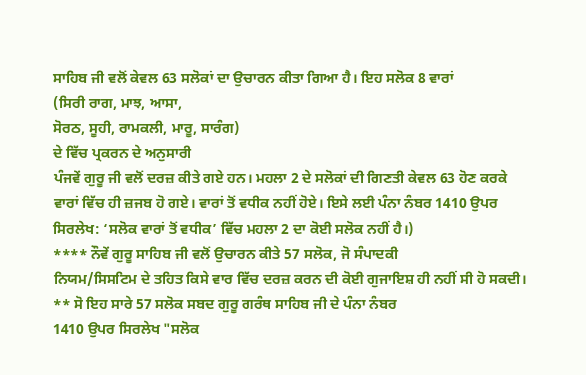ਸਾਹਿਬ ਜੀ ਵਲੋਂ ਕੇਵਲ 63 ਸਲੋਕਾਂ ਦਾ ਉਚਾਰਨ ਕੀਤਾ ਗਿਆ ਹੈ। ਇਹ ਸਲੋਕ 8 ਵਾਰਾਂ
(ਸਿਰੀ ਰਾਗ, ਮਾਝ, ਆਸਾ,
ਸੋਰਠ, ਸੂਹੀ, ਰਾਮਕਲੀ, ਮਾਰੂ, ਸਾਰੰਗ)
ਦੇ ਵਿੱਚ ਪ੍ਰਕਰਨ ਦੇ ਅਨੁਸਾਰੀ
ਪੰਜਵੇਂ ਗੁਰੂ ਜੀ ਵਲੋਂ ਦਰਜ਼ ਕੀਤੇ ਗਏ ਹਨ। ਮਹਲਾ 2 ਦੇ ਸਲੋਕਾਂ ਦੀ ਗਿਣਤੀ ਕੇਵਲ 63 ਹੋਣ ਕਰਕੇ
ਵਾਰਾਂ ਵਿੱਚ ਹੀ ਜ਼ਜਬ ਹੋ ਗਏ। ਵਾਰਾਂ ਤੋਂ ਵਧੀਕ ਨਹੀਂ ਹੋਏ। ਇਸੇ ਲਈ ਪੰਨਾ ਨੰਬਰ 1410 ਉਪਰ
ਸਿਰਲੇਖ: ‘ਸਲੋਕ ਵਾਰਾਂ ਤੋਂ ਵਧੀਕ’ ਵਿੱਚ ਮਹਲਾ 2 ਦਾ ਕੋਈ ਸਲੋਕ ਨਹੀਂ ਹੈ।)
**** ਨੌਵੇਂ ਗੁਰੂ ਸਾਹਿਬ ਜੀ ਵਲੋਂ ਉਚਾਰਨ ਕੀਤੇ 57 ਸਲੋਕ, ਜੋ ਸੰਪਾਦਕੀ
ਨਿਯਮ/ਸਿਸਟਿਮ ਦੇ ਤਹਿਤ ਕਿਸੇ ਵਾਰ ਵਿੱਚ ਦਰਜ਼ ਕਰਨ ਦੀ ਕੋਈ ਗੁਜਾਇਸ਼ ਹੀ ਨਹੀਂ ਸੀ ਹੋ ਸਕਦੀ।
** ਸੋ ਇਹ ਸਾਰੇ 57 ਸਲੋਕ ਸਬਦ ਗੁਰੂ ਗਰੰਥ ਸਾਹਿਬ ਜੀ ਦੇ ਪੰਨਾ ਨੰਬਰ
1410 ਉਪਰ ਸਿਰਲੇਖ "ਸਲੋਕ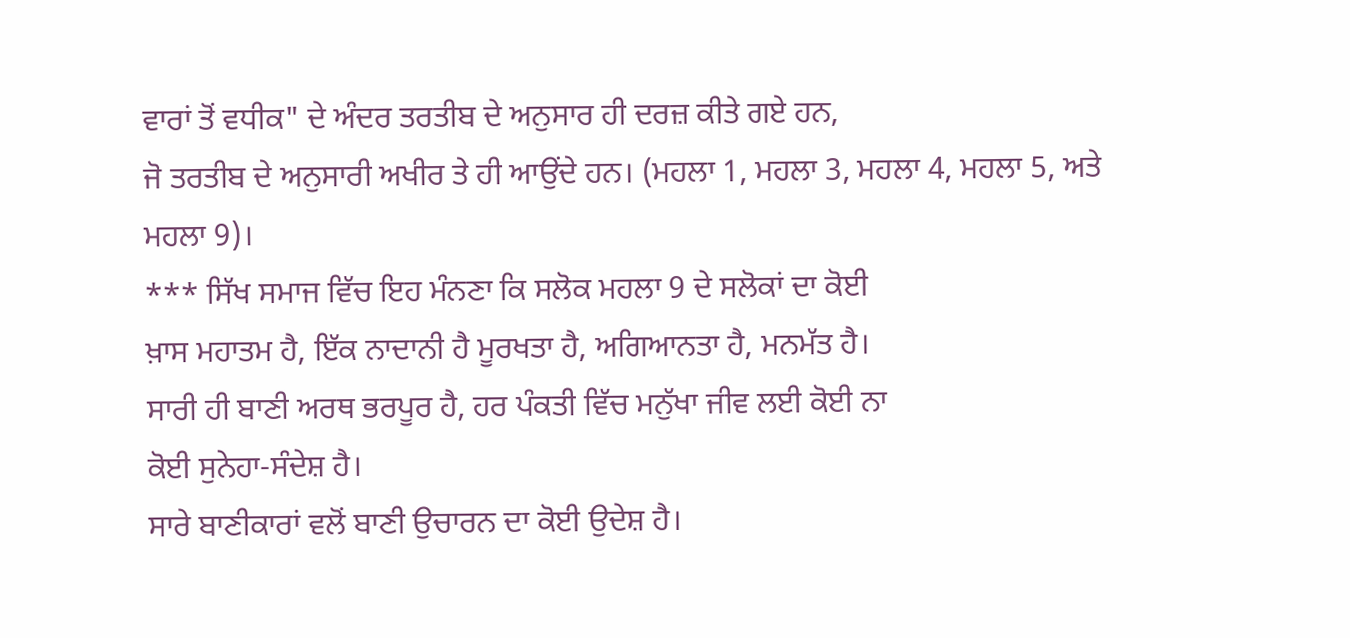ਵਾਰਾਂ ਤੋਂ ਵਧੀਕ" ਦੇ ਅੰਦਰ ਤਰਤੀਬ ਦੇ ਅਨੁਸਾਰ ਹੀ ਦਰਜ਼ ਕੀਤੇ ਗਏ ਹਨ,
ਜੋ ਤਰਤੀਬ ਦੇ ਅਨੁਸਾਰੀ ਅਖੀਰ ਤੇ ਹੀ ਆਉਂਦੇ ਹਨ। (ਮਹਲਾ 1, ਮਹਲਾ 3, ਮਹਲਾ 4, ਮਹਲਾ 5, ਅਤੇ
ਮਹਲਾ 9)।
*** ਸਿੱਖ ਸਮਾਜ ਵਿੱਚ ਇਹ ਮੰਨਣਾ ਕਿ ਸਲੋਕ ਮਹਲਾ 9 ਦੇ ਸਲੋਕਾਂ ਦਾ ਕੋਈ
ਖ਼ਾਸ ਮਹਾਤਮ ਹੈ, ਇੱਕ ਨਾਦਾਨੀ ਹੈ ਮੂਰਖਤਾ ਹੈ, ਅਗਿਆਨਤਾ ਹੈ, ਮਨਮੱਤ ਹੈ।
ਸਾਰੀ ਹੀ ਬਾਣੀ ਅਰਥ ਭਰਪੂਰ ਹੈ, ਹਰ ਪੰਕਤੀ ਵਿੱਚ ਮਨੁੱਖਾ ਜੀਵ ਲਈ ਕੋਈ ਨਾ
ਕੋਈ ਸੁਨੇਹਾ-ਸੰਦੇਸ਼ ਹੈ।
ਸਾਰੇ ਬਾਣੀਕਾਰਾਂ ਵਲੋਂ ਬਾਣੀ ਉਚਾਰਨ ਦਾ ਕੋਈ ਉਦੇਸ਼ ਹੈ।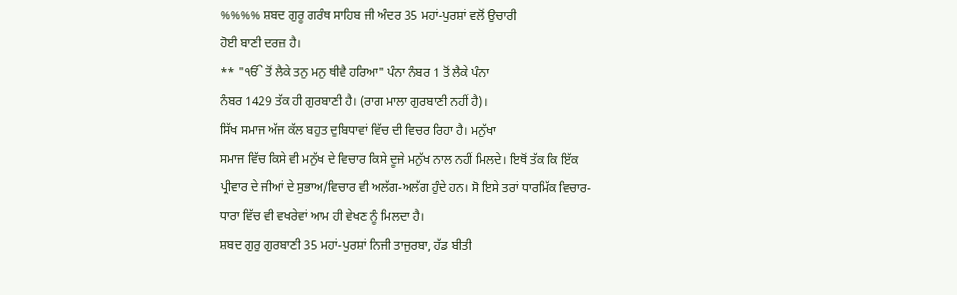%%%% ਸ਼ਬਦ ਗੁਰੂ ਗਰੰਥ ਸਾਹਿਬ ਜੀ ਅੰਦਰ 35 ਮਹਾਂ-ਪੁਰਸ਼ਾਂ ਵਲੋਂ ਉਚਾਰੀ
ਹੋਈ ਬਾਣੀ ਦਰਜ਼ ਹੈ।
** "ੴ ਤੋਂ ਲੈਕੇ ਤਨੁ ਮਨੁ ਥੀਵੈ ਹਰਿਆ" ਪੰਨਾ ਨੰਬਰ 1 ਤੋਂ ਲੈਕੇ ਪੰਨਾ
ਨੰਬਰ 1429 ਤੱਕ ਹੀ ਗੁਰਬਾਣੀ ਹੈ। (ਰਾਗ ਮਾਲਾ ਗੁਰਬਾਣੀ ਨਹੀਂ ਹੈ)।
ਸਿੱਖ ਸਮਾਜ ਅੱਜ ਕੱਲ ਬਹੁਤ ਦੁਬਿਧਾਵਾਂ ਵਿੱਚ ਦੀ ਵਿਚਰ ਰਿਹਾ ਹੈ। ਮਨੁੱਖਾ
ਸਮਾਜ ਵਿੱਚ ਕਿਸੇ ਵੀ ਮਨੁੱਖ ਦੇ ਵਿਚਾਰ ਕਿਸੇ ਦੂਜੇ ਮਨੁੱਖ ਨਾਲ ਨਹੀਂ ਮਿਲਦੇ। ਇਥੋਂ ਤੱਕ ਕਿ ਇੱਕ
ਪ੍ਰੀਵਾਰ ਦੇ ਜੀਆਂ ਦੇ ਸੁਭਾਅ/ਵਿਚਾਰ ਵੀ ਅਲੱਗ-ਅਲੱਗ ਹੁੰਦੇ ਹਨ। ਸੋ ਇਸੇ ਤਰਾਂ ਧਾਰਮਿੱਕ ਵਿਚਾਰ-
ਧਾਰਾ ਵਿੱਚ ਵੀ ਵਖਰੇਵਾਂ ਆਮ ਹੀ ਵੇਖਣ ਨੂੰ ਮਿਲਦਾ ਹੈ।
ਸ਼ਬਦ ਗੁਰੁ ਗੁਰਬਾਣੀ 35 ਮਹਾਂ-ਪੁਰਸ਼ਾਂ ਨਿਜੀ ਤਾਜੁਰਬਾ, ਹੱਡ ਬੀਤੀ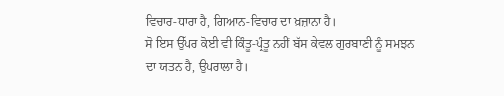ਵਿਚਾਰ-ਧਾਰਾ ਹੈ, ਗਿਆਨ-ਵਿਚਾਰ ਦਾ ਖ਼ਜ਼ਾਨਾ ਹੈ।
ਸੋ ਇਸ ਉੱਪਰ ਕੋਈ ਵੀ ਕਿੰਤੂ-ਪ੍ਰੰਤੂ ਨਹੀਂ ਬੱਸ ਕੇਵਲ ਗੁਰਬਾਣੀ ਨੂੰ ਸਮਝਨ
ਦਾ ਯਤਨ ਹੈ, ਉਪਰਾਲਾ ਹੈ।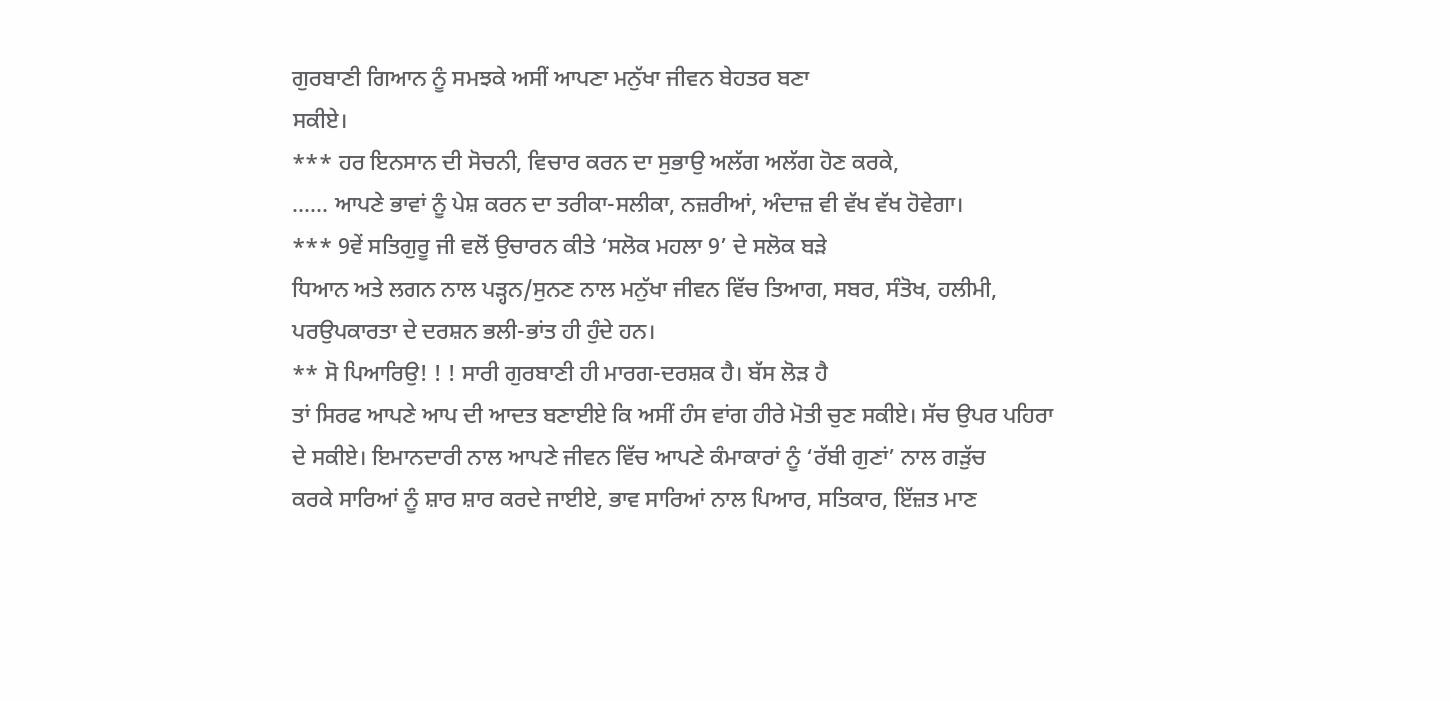ਗੁਰਬਾਣੀ ਗਿਆਨ ਨੂੰ ਸਮਝਕੇ ਅਸੀਂ ਆਪਣਾ ਮਨੁੱਖਾ ਜੀਵਨ ਬੇਹਤਰ ਬਣਾ
ਸਕੀਏ।
*** ਹਰ ਇਨਸਾਨ ਦੀ ਸੋਚਨੀ, ਵਿਚਾਰ ਕਰਨ ਦਾ ਸੁਭਾਉ ਅਲੱਗ ਅਲੱਗ ਹੋਣ ਕਰਕੇ,
…… ਆਪਣੇ ਭਾਵਾਂ ਨੂੰ ਪੇਸ਼ ਕਰਨ ਦਾ ਤਰੀਕਾ-ਸਲੀਕਾ, ਨਜ਼ਰੀਆਂ, ਅੰਦਾਜ਼ ਵੀ ਵੱਖ ਵੱਖ ਹੋਵੇਗਾ।
*** 9ਵੇਂ ਸਤਿਗੁਰੂ ਜੀ ਵਲੋਂ ਉਚਾਰਨ ਕੀਤੇ ‘ਸਲੋਕ ਮਹਲਾ 9’ ਦੇ ਸਲੋਕ ਬੜੇ
ਧਿਆਨ ਅਤੇ ਲਗਨ ਨਾਲ ਪੜ੍ਹਨ/ਸੁਨਣ ਨਾਲ ਮਨੁੱਖਾ ਜੀਵਨ ਵਿੱਚ ਤਿਆਗ, ਸਬਰ, ਸੰਤੋਖ, ਹਲੀਮੀ,
ਪਰਉਪਕਾਰਤਾ ਦੇ ਦਰਸ਼ਨ ਭਲੀ-ਭਾਂਤ ਹੀ ਹੁੰਦੇ ਹਨ।
** ਸੋ ਪਿਆਰਿਉ! ! ! ਸਾਰੀ ਗੁਰਬਾਣੀ ਹੀ ਮਾਰਗ-ਦਰਸ਼ਕ ਹੈ। ਬੱਸ ਲੋੜ ਹੈ
ਤਾਂ ਸਿਰਫ ਆਪਣੇ ਆਪ ਦੀ ਆਦਤ ਬਣਾਈਏ ਕਿ ਅਸੀਂ ਹੰਸ ਵਾਂਗ ਹੀਰੇ ਮੋਤੀ ਚੁਣ ਸਕੀਏ। ਸੱਚ ਉਪਰ ਪਹਿਰਾ
ਦੇ ਸਕੀਏ। ਇਮਾਨਦਾਰੀ ਨਾਲ ਆਪਣੇ ਜੀਵਨ ਵਿੱਚ ਆਪਣੇ ਕੰਮਾਕਾਰਾਂ ਨੂੰ ‘ਰੱਬੀ ਗੁਣਾਂ’ ਨਾਲ ਗੜੁੱਚ
ਕਰਕੇ ਸਾਰਿਆਂ ਨੂੰ ਸ਼ਾਰ ਸ਼ਾਰ ਕਰਦੇ ਜਾਈਏ, ਭਾਵ ਸਾਰਿਆਂ ਨਾਲ ਪਿਆਰ, ਸਤਿਕਾਰ, ਇੱਜ਼ਤ ਮਾਣ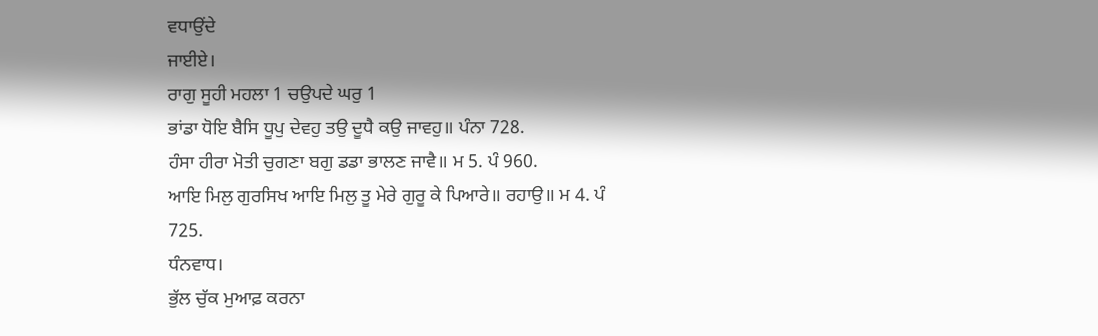ਵਧਾਉਂਦੇ
ਜਾਈਏ।
ਰਾਗੁ ਸੂਹੀ ਮਹਲਾ 1 ਚਉਪਦੇ ਘਰੁ 1
ਭਾਂਡਾ ਧੋਇ ਬੈਸਿ ਧੂਪੁ ਦੇਵਹੁ ਤਉ ਦੂਧੈ ਕਉ ਜਾਵਹੁ॥ ਪੰਨਾ 728.
ਹੰਸਾ ਹੀਰਾ ਮੋਤੀ ਚੁਗਣਾ ਬਗੁ ਡਡਾ ਭਾਲਣ ਜਾਵੈ॥ ਮ 5. ਪੰ 960.
ਆਇ ਮਿਲੁ ਗੁਰਸਿਖ ਆਇ ਮਿਲੁ ਤੂ ਮੇਰੇ ਗੁਰੂ ਕੇ ਪਿਆਰੇ॥ ਰਹਾਉ॥ ਮ 4. ਪੰ
725.
ਧੰਨਵਾਧ।
ਭੁੱਲ ਚੁੱਕ ਮੁਆਫ਼ ਕਰਨਾ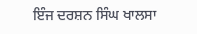ਇੰਜ ਦਰਸ਼ਨ ਸਿੰਘ ਖਾਲਸਾ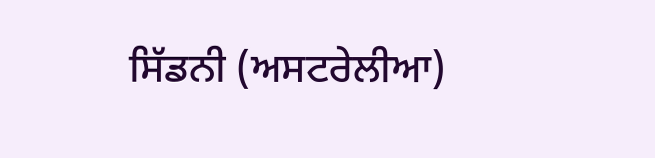ਸਿੱਡਨੀ (ਅਸਟਰੇਲੀਆ)